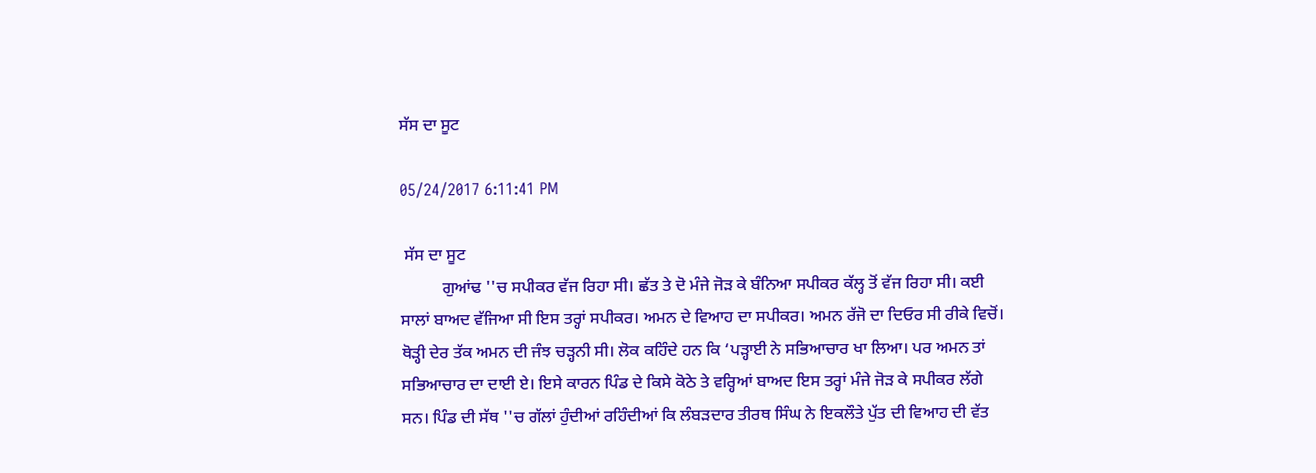ਸੱਸ ਦਾ ਸੂਟ

05/24/2017 6:11:41 PM

 ਸੱਸ ਦਾ ਸੂਟ
          ਗੁਆਂਢ ''ਚ ਸਪੀਕਰ ਵੱਜ ਰਿਹਾ ਸੀ। ਛੱਤ ਤੇ ਦੋ ਮੰਜੇ ਜੋੜ ਕੇ ਬੰਨਿਆ ਸਪੀਕਰ ਕੱਲ੍ਹ ਤੋਂ ਵੱਜ ਰਿਹਾ ਸੀ। ਕਈ ਸਾਲਾਂ ਬਾਅਦ ਵੱਜਿਆ ਸੀ ਇਸ ਤਰ੍ਹਾਂ ਸਪੀਕਰ। ਅਮਨ ਦੇ ਵਿਆਹ ਦਾ ਸਪੀਕਰ। ਅਮਨ ਰੱਜੋ ਦਾ ਦਿਓਰ ਸੀ ਰੀਕੇ ਵਿਚੋਂ। ਥੋੜ੍ਹੀ ਦੇਰ ਤੱਕ ਅਮਨ ਦੀ ਜੰਝ ਚੜ੍ਹਨੀ ਸੀ। ਲੋਕ ਕਹਿੰਦੇ ਹਨ ਕਿ ‘ਪੜ੍ਹਾਈ ਨੇ ਸਭਿਆਚਾਰ ਖਾ ਲਿਆ। ਪਰ ਅਮਨ ਤਾਂ ਸਭਿਆਚਾਰ ਦਾ ਦਾਈ ਏ। ਇਸੇ ਕਾਰਨ ਪਿੰਡ ਦੇ ਕਿਸੇ ਕੋਠੇ ਤੇ ਵਰ੍ਹਿਆਂ ਬਾਅਦ ਇਸ ਤਰ੍ਹਾਂ ਮੰਜੇ ਜੋੜ ਕੇ ਸਪੀਕਰ ਲੱਗੇ ਸਨ। ਪਿੰਡ ਦੀ ਸੱਥ ''ਚ ਗੱਲਾਂ ਹੁੰਦੀਆਂ ਰਹਿੰਦੀਆਂ ਕਿ ਲੰਬੜਦਾਰ ਤੀਰਥ ਸਿੰਘ ਨੇ ਇਕਲੌਤੇ ਪੁੱਤ ਦੀ ਵਿਆਹ ਦੀ ਵੱਤ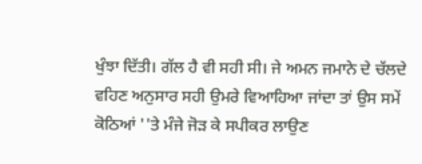ਖੁੰਝਾ ਦਿੱਤੀ। ਗੱਲ ਹੈ ਵੀ ਸਹੀ ਸੀ। ਜੇ ਅਮਨ ਜਮਾਨੇ ਦੇ ਚੱਲਦੇ ਵਹਿਣ ਅਨੁਸਾਰ ਸਹੀ ਉਮਰੇ ਵਿਆਹਿਆ ਜਾਂਦਾ ਤਾਂ ਉਸ ਸਮੇਂ ਕੋਠਿਆਂ ''ਤੇ ਮੰਜੇ ਜੋੜ ਕੇ ਸਪੀਕਰ ਲਾਉਣ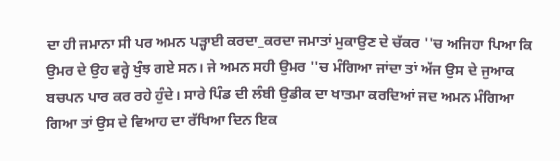ਦਾ ਹੀ ਜਮਾਨਾ ਸੀ ਪਰ ਅਮਨ ਪੜ੍ਹਾਈ ਕਰਦਾ_ਕਰਦਾ ਜਮਾਤਾਂ ਮੁਕਾਉਣ ਦੇ ਚੱਕਰ ''ਚ ਅਜਿਹਾ ਪਿਆ ਕਿ ਉਮਰ ਦੇ ਉਹ ਵਰ੍ਹੇ ਖੁੰਝ ਗਏ ਸਨ। ਜੇ ਅਮਨ ਸਹੀ ਉਮਰ ''ਚ ਮੰਗਿਆ ਜਾਂਦਾ ਤਾਂ ਅੱਜ ਉਸ ਦੇ ਜੁਆਕ ਬਚਪਨ ਪਾਰ ਕਰ ਰਹੇ ਹੁੰਦੇ। ਸਾਰੇ ਪਿੰਡ ਦੀ ਲੰਬੀ ਉਡੀਕ ਦਾ ਖਾਤਮਾ ਕਰਦਿਆਂ ਜਦ ਅਮਨ ਮੰਗਿਆ ਗਿਆ ਤਾਂ ਉਸ ਦੇ ਵਿਆਹ ਦਾ ਰੱਖਿਆ ਦਿਨ ਇਕ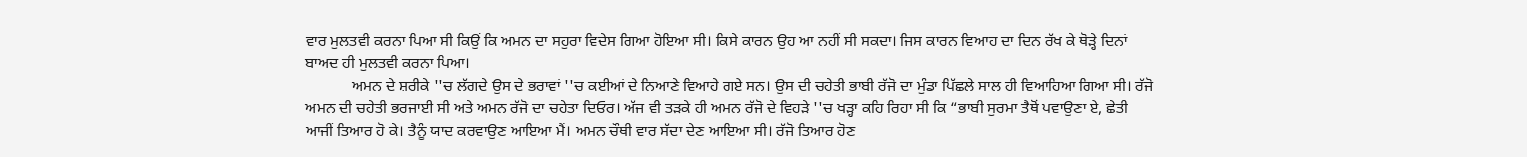ਵਾਰ ਮੁਲਤਵੀ ਕਰਨਾ ਪਿਆ ਸੀ ਕਿਉਂ ਕਿ ਅਮਨ ਦਾ ਸਹੁਰਾ ਵਿਦੇਸ ਗਿਆ ਹੋਇਆ ਸੀ। ਕਿਸੇ ਕਾਰਨ ਉਹ ਆ ਨਹੀਂ ਸੀ ਸਕਦਾ। ਜਿਸ ਕਾਰਨ ਵਿਆਹ ਦਾ ਦਿਨ ਰੱਖ ਕੇ ਥੋੜ੍ਹੇ ਦਿਨਾਂ ਬਾਅਦ ਹੀ ਮੁਲਤਵੀ ਕਰਨਾ ਪਿਆ।
            ਅਮਨ ਦੇ ਸ਼ਰੀਕੇ ''ਚ ਲੱਗਦੇ ਉਸ ਦੇ ਭਰਾਵਾਂ ''ਚ ਕਈਆਂ ਦੇ ਨਿਆਣੇ ਵਿਆਹੇ ਗਏ ਸਨ। ਉਸ ਦੀ ਚਹੇਤੀ ਭਾਬੀ ਰੱਜੋ ਦਾ ਮੁੰਡਾ ਪਿੱਛਲੇ ਸਾਲ ਹੀ ਵਿਆਹਿਆ ਗਿਆ ਸੀ। ਰੱਜੋ ਅਮਨ ਦੀ ਚਹੇਤੀ ਭਰਜਾਈ ਸੀ ਅਤੇ ਅਮਨ ਰੱਜੋ ਦਾ ਚਹੇਤਾ ਦਿਓਰ। ਅੱਜ ਵੀ ਤੜਕੇ ਹੀ ਅਮਨ ਰੱਜੋ ਦੇ ਵਿਹੜੇ ''ਚ ਖੜ੍ਹਾ ਕਹਿ ਰਿਹਾ ਸੀ ਕਿ “ਭਾਬੀ ਸੁਰਮਾ ਤੈਥੋਂ ਪਵਾਉਣਾ ਏ, ਛੇਤੀ ਆਜੀਂ ਤਿਆਰ ਹੋ ਕੇ। ਤੈਨੂੰ ਯਾਦ ਕਰਵਾਉਣ ਆਇਆ ਮੈਂ। ਅਮਨ ਚੌਥੀ ਵਾਰ ਸੱਦਾ ਦੇਣ ਆਇਆ ਸੀ। ਰੱਜੋ ਤਿਆਰ ਹੋਣ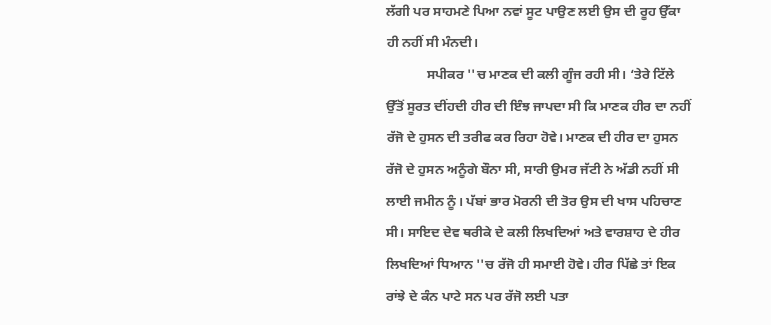ਲੱਗੀ ਪਰ ਸਾਹਮਣੇ ਪਿਆ ਨਵਾਂ ਸੂਟ ਪਾਉਣ ਲਈ ਉਸ ਦੀ ਰੂਹ ਉੱਕਾ ਹੀ ਨਹੀਂ ਸੀ ਮੰਨਦੀ।
            ਸਪੀਕਰ ''ਚ ਮਾਣਕ ਦੀ ਕਲੀ ਗੂੰਜ ਰਹੀ ਸੀ। ‘ਤੇਰੇ ਟਿੱਲੇ ਉੱਤੋਂ ਸੂਰਤ ਦੀਂਹਦੀ ਹੀਰ ਦੀ ਇੰਝ ਜਾਪਦਾ ਸੀ ਕਿ ਮਾਣਕ ਹੀਰ ਦਾ ਨਹੀਂ ਰੱਜੋ ਦੇ ਹੁਸਨ ਦੀ ਤਰੀਫ ਕਰ ਰਿਹਾ ਹੋਵੇ। ਮਾਣਕ ਦੀ ਹੀਰ ਦਾ ਹੁਸਨ ਰੱਜੋ ਦੇ ਹੁਸਨ ਅਨੂੰਗੇ ਬੌਨਾ ਸੀ, ਸਾਰੀ ਉਮਰ ਜੱਟੀ ਨੇ ਅੱਡੀ ਨਹੀਂ ਸੀ ਲਾਈ ਜਮੀਨ ਨੂੰ। ਪੱਬਾਂ ਭਾਰ ਮੋਰਨੀ ਦੀ ਤੋਰ ਉਸ ਦੀ ਖਾਸ ਪਹਿਚਾਣ ਸੀ। ਸਾਇਦ ਦੇਵ ਥਰੀਕੇ ਦੇ ਕਲੀ ਲਿਖਦਿਆਂ ਅਤੇ ਵਾਰਸ਼ਾਹ ਦੇ ਹੀਰ ਲਿਖਦਿਆਂ ਧਿਆਨ ''ਚ ਰੱਜੋ ਹੀ ਸਮਾਈ ਹੋਵੇ। ਹੀਰ ਪਿੱਛੇ ਤਾਂ ਇਕ ਰਾਂਝੇ ਦੇ ਕੰਨ ਪਾਟੇ ਸਨ ਪਰ ਰੱਜੋ ਲਈ ਪਤਾ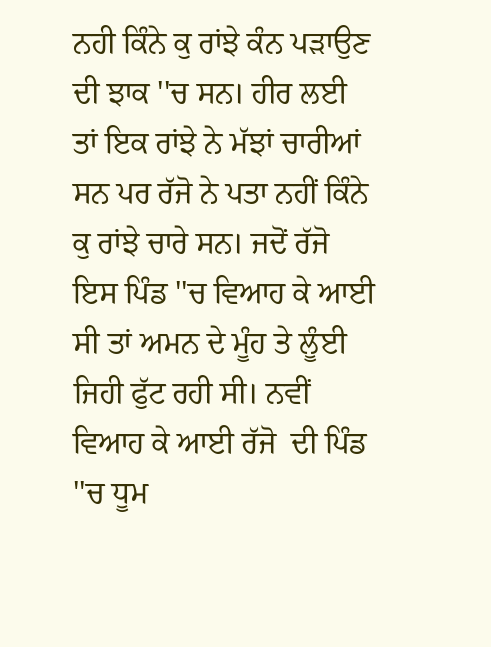ਨਹੀ ਕਿੰਨੇ ਕੁ ਰਾਂਝੇ ਕੰਨ ਪੜਾਉਣ ਦੀ ਝਾਕ ''ਚ ਸਨ। ਹੀਰ ਲਈ ਤਾਂ ਇਕ ਰਾਂਝੇ ਨੇ ਮੱਝਾਂ ਚਾਰੀਆਂ ਸਨ ਪਰ ਰੱਜੋ ਨੇ ਪਤਾ ਨਹੀਂ ਕਿੰਨੇ ਕੁ ਰਾਂਝੇ ਚਾਰੇ ਸਨ। ਜਦੋਂ ਰੱਜੋ ਇਸ ਪਿੰਡ ''ਚ ਵਿਆਹ ਕੇ ਆਈ ਸੀ ਤਾਂ ਅਮਨ ਦੇ ਮੂੰਹ ਤੇ ਲੂੰਈ ਜਿਹੀ ਫੁੱਟ ਰਹੀ ਸੀ। ਨਵੀਂ ਵਿਆਹ ਕੇ ਆਈ ਰੱਜੋ  ਦੀ ਪਿੰਡ ''ਚ ਧੂਮ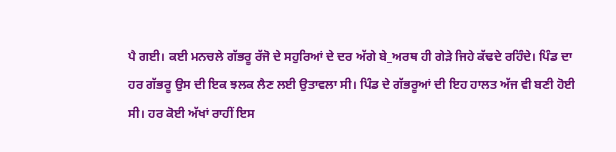ਪੈ ਗਈ। ਕਈ ਮਨਚਲੇ ਗੱਭਰੂ ਰੱਜੋ ਦੇ ਸਹੁਰਿਆਂ ਦੇ ਦਰ ਅੱਗੇ ਬੇ_ਅਰਥ ਹੀ ਗੇੜੇ ਜਿਹੇ ਕੱਢਦੇ ਰਹਿੰਦੇ। ਪਿੰਡ ਦਾ ਹਰ ਗੱਭਰੂ ਉਸ ਦੀ ਇਕ ਝਲਕ ਲੈਣ ਲਈ ਉਤਾਵਲਾ ਸੀ। ਪਿੰਡ ਦੇ ਗੱਭਰੂਆਂ ਦੀ ਇਹ ਹਾਲਤ ਅੱਜ ਵੀ ਬਣੀ ਹੋਈ ਸੀ। ਹਰ ਕੋਈ ਅੱਖਾਂ ਰਾਹੀਂ ਇਸ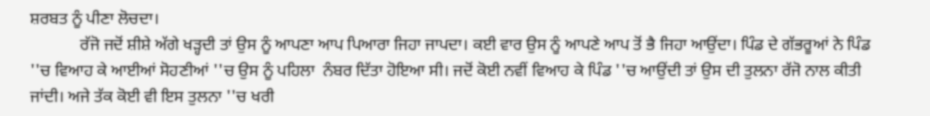ਸ਼ਰਬਤ ਨੂੰ ਪੀਣਾ ਲੋਚਦਾ।
            ਰੱਜੋ ਜਦੋਂ ਸ਼ੀਸ਼ੇ ਅੱਗੇ ਖੜ੍ਹਦੀ ਤਾਂ ਉਸ ਨੂੰ ਆਪਣਾ ਆਪ ਪਿਆਰਾ ਜਿਹਾ ਜਾਪਦਾ। ਕਈ ਵਾਰ ਉਸ ਨੂੰ ਆਪਣੇ ਆਪ ਤੋਂ ਭੈ ਜਿਹਾ ਆਉਂਦਾ। ਪਿੰਡ ਦੇ ਗੱਭਰੂਆਂ ਨੇ ਪਿੰਡ ''ਚ ਵਿਆਹ ਕੇ ਆਈਆਂ ਸੋਹਣੀਆਂ ''ਚ ਉਸ ਨੂੰ ਪਹਿਲਾ  ਨੰਬਰ ਦਿੱਤਾ ਹੋਇਆ ਸੀ। ਜਦੋਂ ਕੋਈ ਨਵੀਂ ਵਿਆਹ ਕੇ ਪਿੰਡ ''ਚ ਆਉਂਦੀ ਤਾਂ ਉਸ ਦੀ ਤੁਲਨਾ ਰੱਜੋ ਨਾਲ ਕੀਤੀ ਜਾਂਦੀ। ਅਜੇ ਤੱਕ ਕੋਈ ਵੀ ਇਸ ਤੁਲਨਾ ''ਚ ਖਰੀ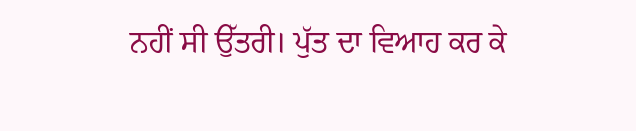ਨਹੀਂ ਸੀ ਉੱਤਰੀ। ਪੁੱਤ ਦਾ ਵਿਆਹ ਕਰ ਕੇ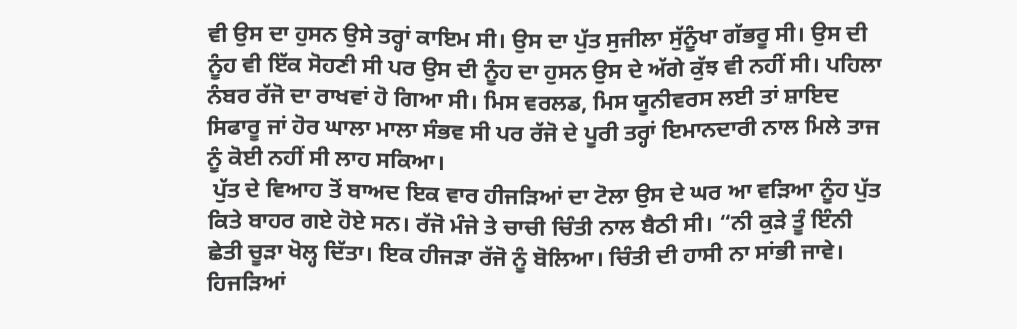ਵੀ ਉਸ ਦਾ ਹੁਸਨ ਉਸੇ ਤਰ੍ਹਾਂ ਕਾਇਮ ਸੀ। ਉਸ ਦਾ ਪੁੱਤ ਸੁਜੀਲਾ ਸੁੱਨੂੰਖਾ ਗੱਭਰੂ ਸੀ। ਉਸ ਦੀ ਨੂੰਹ ਵੀ ਇੱਕ ਸੋਹਣੀ ਸੀ ਪਰ ਉਸ ਦੀ ਨੂੰਹ ਦਾ ਹੁਸਨ ਉਸ ਦੇ ਅੱਗੇ ਕੁੱਝ ਵੀ ਨਹੀਂ ਸੀ। ਪਹਿਲਾ ਨੰਬਰ ਰੱਜੋ ਦਾ ਰਾਖਵਾਂ ਹੋ ਗਿਆ ਸੀ। ਮਿਸ ਵਰਲਡ, ਮਿਸ ਯੂਨੀਵਰਸ ਲਈ ਤਾਂ ਸ਼ਾਇਦ ਸਿਫਾਰੂ ਜਾਂ ਹੋਰ ਘਾਲਾ ਮਾਲਾ ਸੰਭਵ ਸੀ ਪਰ ਰੱਜੋ ਦੇ ਪੂਰੀ ਤਰ੍ਹਾਂ ਇਮਾਨਦਾਰੀ ਨਾਲ ਮਿਲੇ ਤਾਜ ਨੂੰ ਕੋਈ ਨਹੀਂ ਸੀ ਲਾਹ ਸਕਿਆ।
 ਪੁੱਤ ਦੇ ਵਿਆਹ ਤੋਂ ਬਾਅਦ ਇਕ ਵਾਰ ਹੀਜੜਿਆਂ ਦਾ ਟੋਲਾ ਉਸ ਦੇ ਘਰ ਆ ਵੜਿਆ ਨੂੰਹ ਪੁੱਤ ਕਿਤੇ ਬਾਹਰ ਗਏ ਹੋਏ ਸਨ। ਰੱਜੋ ਮੰਜੇ ਤੇ ਚਾਚੀ ਚਿੰਤੀ ਨਾਲ ਬੈਠੀ ਸੀ। “ਨੀ ਕੁੜੇ ਤੂੰ ਇੰਨੀ ਛੇਤੀ ਚੂੜਾ ਖੋਲ੍ਹ ਦਿੱਤਾ। ਇਕ ਹੀਜੜਾ ਰੱਜੋ ਨੂੰ ਬੋਲਿਆ। ਚਿੰਤੀ ਦੀ ਹਾਸੀ ਨਾ ਸਾਂਭੀ ਜਾਵੇ। ਹਿਜੜਿਆਂ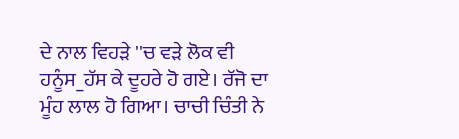ਦੇ ਨਾਲ ਵਿਹੜੇ ''ਚ ਵੜੇ ਲੋਕ ਵੀ ਹਨੂੰਸ_ਹੱਸ ਕੇ ਦੂਹਰੇ ਹੋ ਗਏ। ਰੱਜੋ ਦਾ ਮੂੰਹ ਲਾਲ ਹੋ ਗਿਆ। ਚਾਚੀ ਚਿੰਤੀ ਨੇ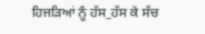ਹਿਜੜਿਆਂ ਨੂੰ ਹੱਸ_ਹੱਸ ਕੇ ਸੱਚ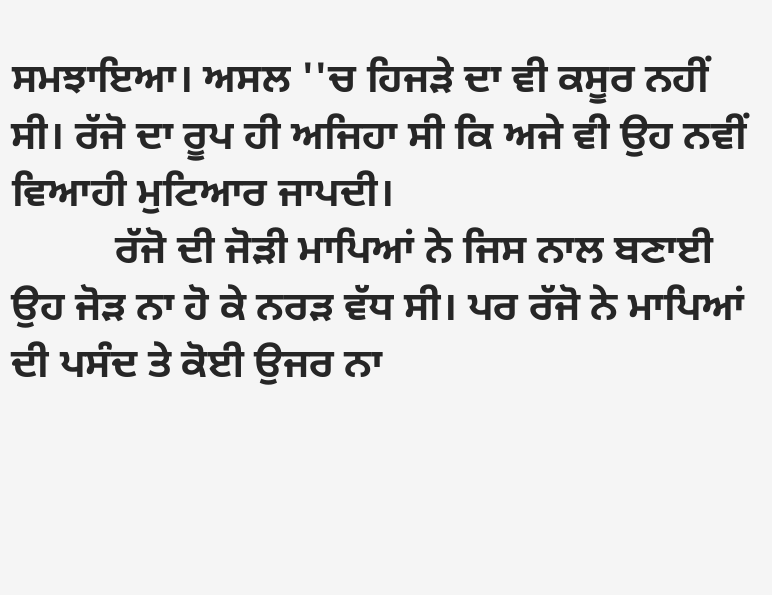ਸਮਝਾਇਆ। ਅਸਲ ''ਚ ਹਿਜੜੇ ਦਾ ਵੀ ਕਸੂਰ ਨਹੀਂ ਸੀ। ਰੱਜੋ ਦਾ ਰੂਪ ਹੀ ਅਜਿਹਾ ਸੀ ਕਿ ਅਜੇ ਵੀ ਉਹ ਨਵੀਂ ਵਿਆਹੀ ਮੁਟਿਆਰ ਜਾਪਦੀ।
          ਰੱਜੋ ਦੀ ਜੋੜੀ ਮਾਪਿਆਂ ਨੇ ਜਿਸ ਨਾਲ ਬਣਾਈ ਉਹ ਜੋੜ ਨਾ ਹੋ ਕੇ ਨਰੜ ਵੱਧ ਸੀ। ਪਰ ਰੱਜੋ ਨੇ ਮਾਪਿਆਂ ਦੀ ਪਸੰਦ ਤੇ ਕੋਈ ਉਜਰ ਨਾ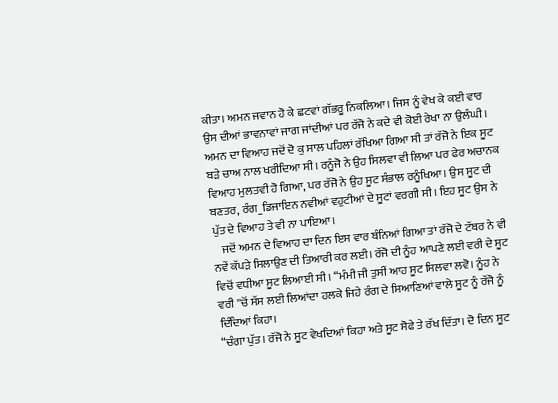ਕੀਤਾ। ਅਮਨ ਜਵਾਨ ਹੋ ਕੇ ਛਟਵਾਂ ਗੱਭਰੂ ਨਿਕਲਿਆ। ਜਿਸ ਨੂੰ ਵੇਖ ਕੇ ਕਈ ਵਾਰ ਉਸ ਦੀਆਂ ਭਾਵਨਾਵਾਂ ਜਾਗ ਜਾਂਦੀਆਂ ਪਰ ਰੱਜੋ ਨੇ ਕਦੇ ਵੀ ਕੋਈ ਰੇਖਾ ਨਾ ਉਲੰਘੀ। ਅਮਨ ਦਾ ਵਿਆਹ ਜਦੋਂ ਦੋ ਕੁ ਸਾਲ ਪਹਿਲਾਂ ਰੱਖਿਆ ਗਿਆ ਸੀ ਤਾਂ ਰੱਜੋ ਨੇ ਇਕ ਸੂਟ ਬੜੇ ਚਾਅ ਨਾਲ ਖਰੀਦਿਆ ਸੀ। ਰਨੂੰਜੋ ਨੇ ਉਹ ਸਿਲਵਾ ਵੀ ਲਿਆ ਪਰ ਫੇਰ ਅਚਾਨਕ ਵਿਆਹ ਮੁਲਤਵੀ ਹੋ ਗਿਆ, ਪਰ ਰੱਜੋ ਨੇ ਉਹ ਸੂਟ ਸੰਭਾਲ ਰਨੂੰਖਿਆ। ਉਸ ਸੂਟ ਦੀ ਬਣਤਰ, ਰੰਗ_ਡਿਜਾਇਨ ਨਵੀਆਂ ਵਹੁਟੀਆਂ ਦੇ ਸੂਟਾਂ ਵਰਗੀ ਸੀ। ਇਹ ਸੂਟ ਉਸ ਨੇ ਪੁੱਤ ਦੇ ਵਿਆਹ ਤੇ ਵੀ ਨਾ ਪਾਇਆ।
    ਜਦੋਂ ਅਮਨ ਦੇ ਵਿਆਹ ਦਾ ਦਿਨ ਇਸ ਵਾਰ ਬੰਨਿਆਂ ਗਿਆ ਤਾਂ ਰੱਜੋ ਦੇ ਟੱਬਰ ਨੇ ਵੀ ਨਵੇਂ ਕੱਪੜੇ ਸਿਲਾਉਣ ਦੀ ਤਿਆਰੀ ਕਰ ਲਈ। ਰੱਜੋ ਦੀ ਨੂੰਹ ਆਪਣੇ ਲਈ ਵਰੀ ਦੇ ਸੂਟ ਵਿਚੋਂ ਵਧੀਆ ਸੂਟ ਲਿਆਈ ਸੀ। “ਮੰਮੀ ਜੀ ਤੁਸੀਂ ਆਹ ਸੂਟ ਸਿਲਵਾ ਲਵੋ। ਨੂੰਹ ਨੇ ਵਰੀ ''ਚੋਂ ਸੱਸ ਲਈ ਲਿਆਂਦਾ ਹਲਕੇ ਜਿਹੇ ਰੰਗ ਦੇ ਸਿਆਣਿਆਂ ਵਾਲੇ ਸੂਟ ਨੂੰ ਰੱਜੋ ਨੂੰ ਦਿੰਦਿਆਂ ਕਿਹਾ।
“ਚੰਗਾ ਪੁੱਤ। ਰੱਜੋ ਨੇ ਸੂਟ ਵੇਖਦਿਆਂ ਕਿਹਾ ਅਤੇ ਸੂਟ ਸੋਫੇ ਤੇ ਰੱਖ ਦਿੱਤਾ। ਦੋ ਦਿਨ ਸੂਟ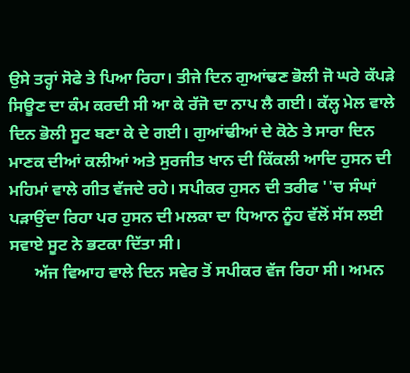ਉਸੇ ਤਰ੍ਹਾਂ ਸੋਫੇ ਤੇ ਪਿਆ ਰਿਹਾ। ਤੀਜੇ ਦਿਨ ਗੁਆਂਢਣ ਭੋਲੀ ਜੋ ਘਰੇ ਕੱਪੜੇ ਸਿਊਣ ਦਾ ਕੰਮ ਕਰਦੀ ਸੀ ਆ ਕੇ ਰੱਜੋ ਦਾ ਨਾਪ ਲੈ ਗਈ। ਕੱਲ੍ਹ ਮੇਲ ਵਾਲੇ ਦਿਨ ਭੋਲੀ ਸੂਟ ਬਣਾ ਕੇ ਦੇ ਗਈ। ਗੁਆਂਢੀਆਂ ਦੇ ਕੋਠੇ ਤੇ ਸਾਰਾ ਦਿਨ ਮਾਣਕ ਦੀਆਂ ਕਲੀਆਂ ਅਤੇ ਸੁਰਜੀਤ ਖਾਨ ਦੀ ਕਿੱਕਲੀ ਆਦਿ ਹੁਸਨ ਦੀ ਮਹਿਮਾਂ ਵਾਲੇ ਗੀਤ ਵੱਜਦੇ ਰਹੇ। ਸਪੀਕਰ ਹੁਸਨ ਦੀ ਤਰੀਫ ''ਚ ਸੰਘਾਂ ਪੜਾਉਂਦਾ ਰਿਹਾ ਪਰ ਹੁਸਨ ਦੀ ਮਲਕਾ ਦਾ ਧਿਆਨ ਨੂੰਹ ਵੱਲੋਂ ਸੱਸ ਲਈ ਸਵਾਏ ਸੂਟ ਨੇ ਭਟਕਾ ਦਿੱਤਾ ਸੀ।
      ਅੱਜ ਵਿਆਹ ਵਾਲੇ ਦਿਨ ਸਵੇਰ ਤੋਂ ਸਪੀਕਰ ਵੱਜ ਰਿਹਾ ਸੀ। ਅਮਨ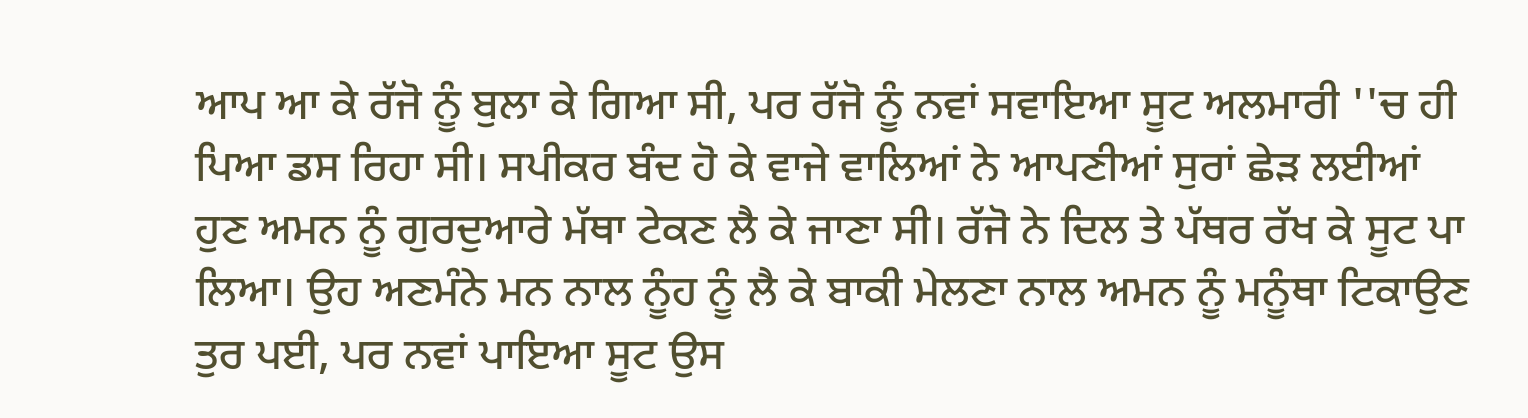ਆਪ ਆ ਕੇ ਰੱਜੋ ਨੂੰ ਬੁਲਾ ਕੇ ਗਿਆ ਸੀ, ਪਰ ਰੱਜੋ ਨੂੰ ਨਵਾਂ ਸਵਾਇਆ ਸੂਟ ਅਲਮਾਰੀ ''ਚ ਹੀ ਪਿਆ ਡਸ ਰਿਹਾ ਸੀ। ਸਪੀਕਰ ਬੰਦ ਹੋ ਕੇ ਵਾਜੇ ਵਾਲਿਆਂ ਨੇ ਆਪਣੀਆਂ ਸੁਰਾਂ ਛੇੜ ਲਈਆਂ ਹੁਣ ਅਮਨ ਨੂੰ ਗੁਰਦੁਆਰੇ ਮੱਥਾ ਟੇਕਣ ਲੈ ਕੇ ਜਾਣਾ ਸੀ। ਰੱਜੋ ਨੇ ਦਿਲ ਤੇ ਪੱਥਰ ਰੱਖ ਕੇ ਸੂਟ ਪਾ ਲਿਆ। ਉਹ ਅਣਮੰਨੇ ਮਨ ਨਾਲ ਨੂੰਹ ਨੂੰ ਲੈ ਕੇ ਬਾਕੀ ਮੇਲਣਾ ਨਾਲ ਅਮਨ ਨੂੰ ਮਨੂੰਥਾ ਟਿਕਾਉਣ ਤੁਰ ਪਈ, ਪਰ ਨਵਾਂ ਪਾਇਆ ਸੂਟ ਉਸ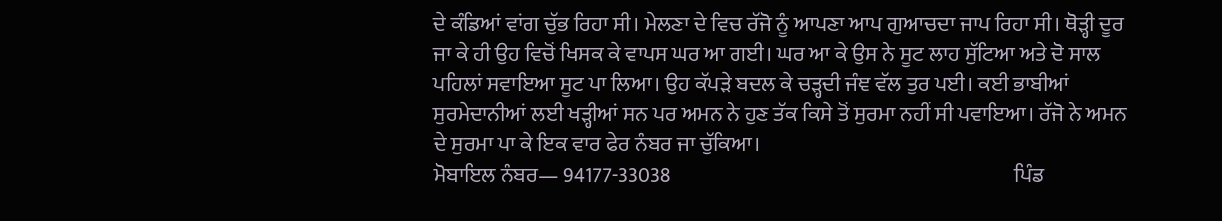ਦੇ ਕੰਡਿਆਂ ਵਾਂਗ ਚੁੱਭ ਰਿਹਾ ਸੀ। ਮੇਲਣਾ ਦੇ ਵਿਚ ਰੱਜੋ ਨੂੰ ਆਪਣਾ ਆਪ ਗੁਆਚਦਾ ਜਾਪ ਰਿਹਾ ਸੀ। ਥੋੜ੍ਹੀ ਦੂਰ ਜਾ ਕੇ ਹੀ ਉਹ ਵਿਚੋਂ ਖਿਸਕ ਕੇ ਵਾਪਸ ਘਰ ਆ ਗਈ। ਘਰ ਆ ਕੇ ਉਸ ਨੇ ਸੂਟ ਲਾਹ ਸੁੱਟਿਆ ਅਤੇ ਦੋ ਸਾਲ ਪਹਿਲਾਂ ਸਵਾਇਆ ਸੂਟ ਪਾ ਲਿਆ। ਉਹ ਕੱਪੜੇ ਬਦਲ ਕੇ ਚੜ੍ਹਦੀ ਜੰਞ ਵੱਲ ਤੁਰ ਪਈ। ਕਈ ਭਾਬੀਆਂ ਸੁਰਮੇਦਾਨੀਆਂ ਲਈ ਖੜ੍ਹੀਆਂ ਸਨ ਪਰ ਅਮਨ ਨੇ ਹੁਣ ਤੱਕ ਕਿਸੇ ਤੋਂ ਸੁਰਮਾ ਨਹੀਂ ਸੀ ਪਵਾਇਆ। ਰੱਜੋ ਨੇ ਅਮਨ ਦੇ ਸੁਰਮਾ ਪਾ ਕੇ ਇਕ ਵਾਰ ਫੇਰ ਨੰਬਰ ਜਾ ਚੁੱਕਿਆ।
ਮੋਬਾਇਲ ਨੰਬਰ— 94177-33038                                                                                  ਪਿੰਡ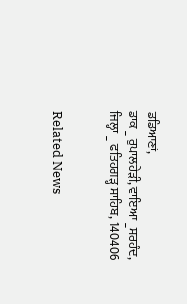ਡਡਿਆਣਾਂ,                                                                                                       ਡਾਕ _ ਰੁਪਾਲਹੇੜੀ, ਵਾਇਆ _ਸਰਹੰਦ,
ਜਿਲ੍ਹਾ _ ਫਤਿਹਗੜ੍ਹ ਸਾਹਿਬ, 140406


Related News